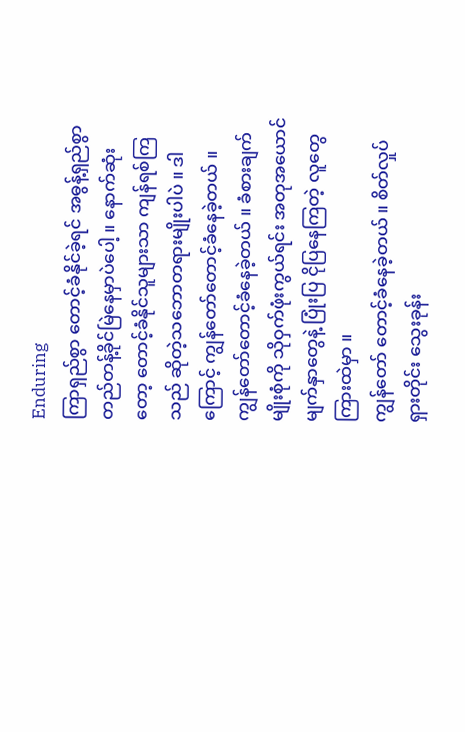Enduring
ကြာရှည်စွာ တောင့်ခံနိုင်ခဲ့ရင် အဓွန့်ရှည်စွာ တည်တန့်ခိုင်မြဲနေမှာပဲပေါ့ ။ နောက်ဆုံးတော့ တောင့်ခံနိုင်သူများသာ ကျန်ရစ်ကြသည် ဆိုတဲ့သဘောတရားမျိုးပါပဲ ။ ဒါကြောင့် ကျွန်တော်တောင့်ခံနေခဲ့တယ် ။
ကျွန်တော်တောင့်ခံနေခဲ့တယ် ။ ခံစားချက်မျိုးစုံကို သိုဝှက်ဖုံးကွယ်ရင်း အတုအယောင် မျက်နှာတွေနဲ့ ပြုံးပြ ငိုပြနေကြတဲ့ လူတွေကြားထဲမှာ ။
ကျွန်တော် တောင့်ခံနေခဲ့တယ် ။ စိတ်လှုပ်ရှားတိုင်း သွေးခုန်း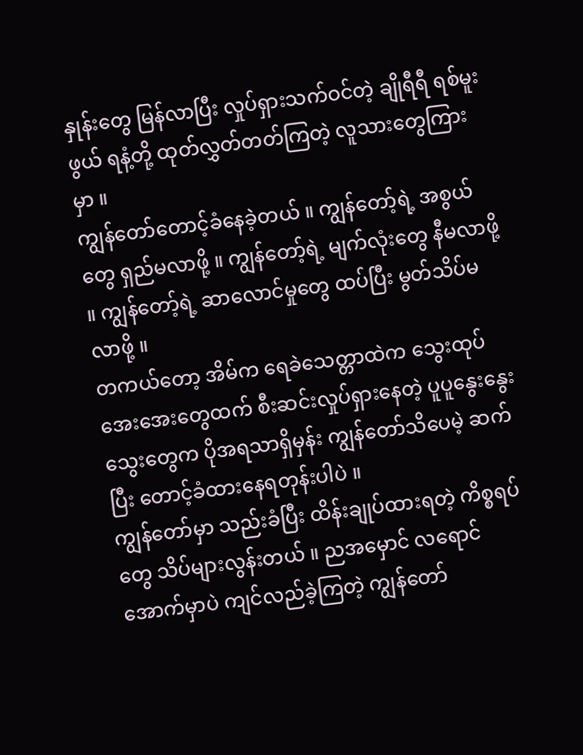နှုန်းတွေ မြန်လာပြီး လှုပ်ရှားသက်ဝင်တဲ့ ချိုရီရီ ရစ်မူးဖွယ် ရနံ့တို့ ထုတ်လွှတ်တတ်ကြတဲ့ လူသားတွေကြားမှာ ။
ကျွန်တော်တောင့်ခံနေခဲ့တယ် ။ ကျွန်တော့်ရဲ့ အစွယ်တွေ ရှည်မလာဖို့ ။ ကျွန်တော့်ရဲ့ မျက်လုံးတွေ နီမလာဖို့ ။ ကျွန်တော့်ရဲ့ ဆာလောင်မှုတွေ ထပ်ပြီး မွတ်သိပ်မလာဖို့ ။
တကယ်တော့ အိမ်က ရေခဲသေတ္တာထဲက သွေးထုပ်အေးအေးတွေထက် စီးဆင်းလှုပ်ရှားနေတဲ့ ပူပူနွေးနွေး သွေးတွေက ပိုအရသာရှိမှန်း ကျွန်တော်သိပေမဲ့ ဆက်ပြီး တောင့်ခံထားနေရတုန်းပါပဲ ။
ကျွန်တော်မှာ သည်းခံပြီး ထိန်းချုပ်ထားရတဲ့ ကိစ္စရပ်တွေ သိပ်များလွန်းတယ် ။ ညအမှောင် လရောင်အောက်မှာပဲ ကျင်လည်ခဲ့ကြတဲ့ ကျွန်တော်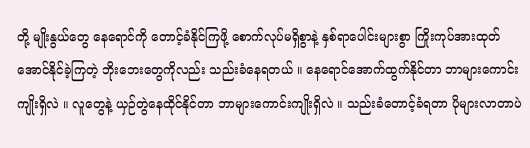တို့ မျိုးနွယ်တွေ နေရောင်ကို တောင့်ခံနိုင်ကြဖို့ စောက်လုပ်မရှိစွာနဲ့ နှစ်ရာပေါင်းများစွာ ကြိုးကုပ်အားထုတ်အောင်နိုင်ခဲ့ကြတဲ့ ဘိုးဘေးတွေကိုလည်း သည်းခံနေရတယ် ။ နေရောင်အောက်ထွက်နိုင်တာ ဘာများကောင်းကျိုးရှိလဲ ။ လူတွေနဲ့ ယှဉ်တွဲနေထိုင်နိုင်တာ ဘာများကောင်းကျိုးရှိလဲ ။ သည်းခံတောင့်ခံရတာ ပိုများလာတာပဲ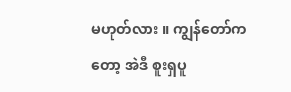မဟုတ်လား ။ ကျွန်တော်ကတော့ အဲဒီ စူးရှပူ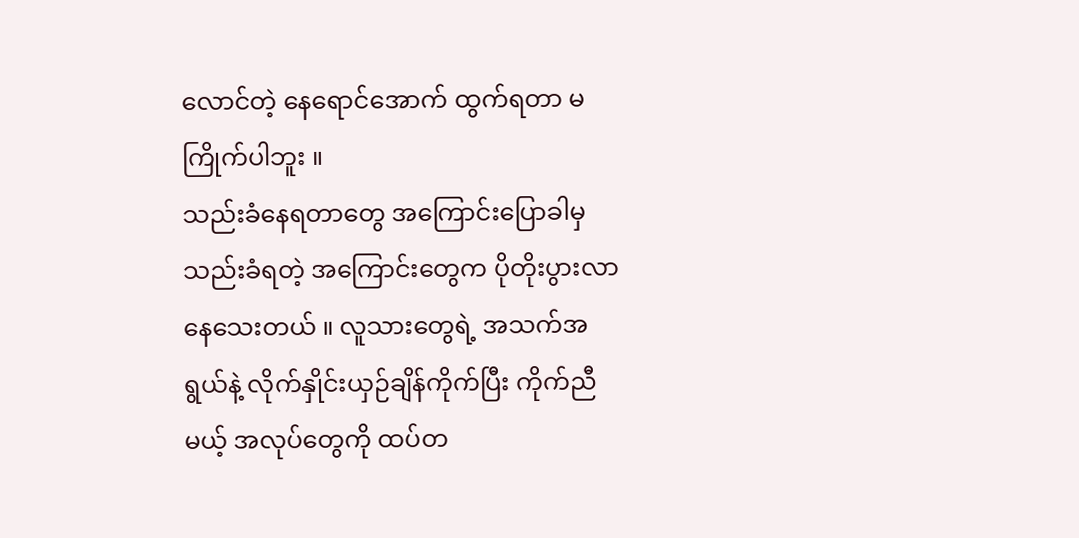လောင်တဲ့ နေရောင်အောက် ထွက်ရတာ မကြိုက်ပါဘူး ။
သည်းခံနေရတာတွေ အကြောင်းပြောခါမှ သည်းခံရတဲ့ အကြောင်းတွေက ပိုတိုးပွားလာနေသေးတယ် ။ လူသားတွေရဲ့ အသက်အရွယ်နဲ့ လိုက်နှိုင်းယှဉ်ချိန်ကိုက်ပြီး ကိုက်ညီမယ့် အလုပ်တွေကို ထပ်တ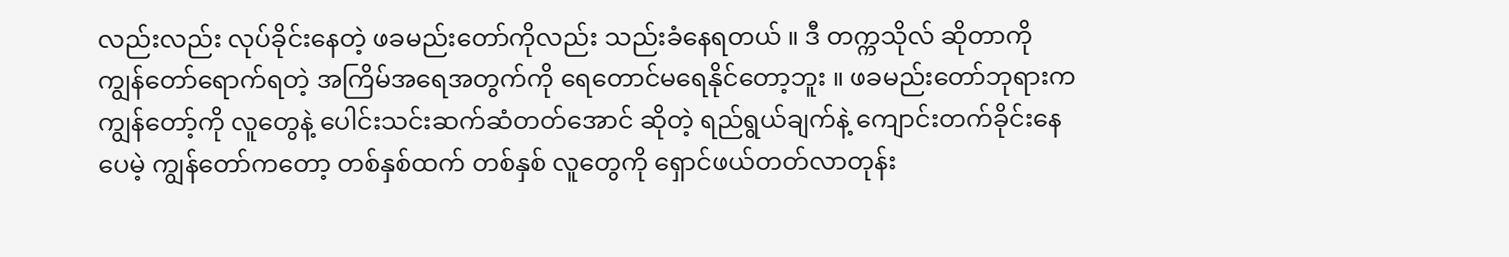လည်းလည်း လုပ်ခိုင်းနေတဲ့ ဖခမည်းတော်ကိုလည်း သည်းခံနေရတယ် ။ ဒီ တက္ကသိုလ် ဆိုတာကို ကျွန်တော်ရောက်ရတဲ့ အကြိမ်အရေအတွက်ကို ရေတောင်မရေနိုင်တော့ဘူး ။ ဖခမည်းတော်ဘုရားက ကျွန်တော့်ကို လူတွေနဲ့ ပေါင်းသင်းဆက်ဆံတတ်အောင် ဆိုတဲ့ ရည်ရွယ်ချက်နဲ့ ကျောင်းတက်ခိုင်းနေပေမဲ့ ကျွန်တော်ကတော့ တစ်နှစ်ထက် တစ်နှစ် လူတွေကို ရှောင်ဖယ်တတ်လာတုန်း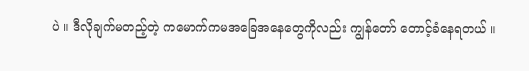ပဲ ။ ဒီလိုချက်မတည့်တဲ့ ကမောက်ကမအခြေအနေတွေကိုလည်း ကျွန်တော် တောင့်ခံနေရတယ် ။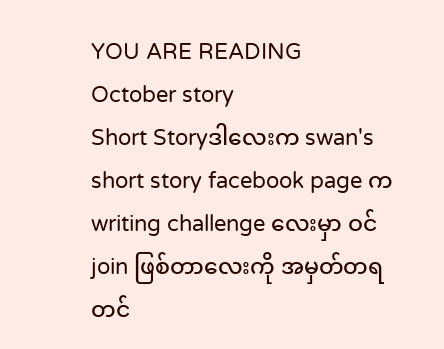YOU ARE READING
October story
Short Storyဒါလေးက swan's short story facebook page က writing challenge လေးမှာ ဝင်join ဖြစ်တာလေးကို အမှတ်တရ တင်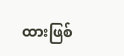ထားဖြစ်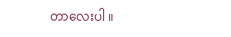တာလေးပါ ။